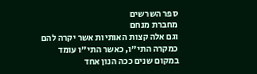ספר השרשים
מחברת מנחם
וגם אלה קצות האותיות אשר יקרה להם כמקרה התי"ו, כאשר התי"ו עומד במקום שנים ככה הנון אחד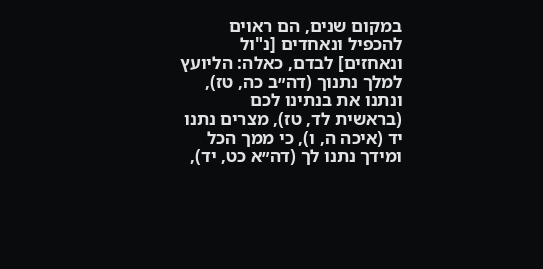במקום שנים, הם ראוים להכפיל ונאחדים [נ"ול ונאחזים] לבדם, כאלה: הליועץ למלך נתנוך (דה״ב כה, טז), ונתנו את בנתינו לכם (בראשית לד, טז), מצרים נתנו יד (איכה ה, ו), כי ממך הכל ומידך נתנו לך (דה״א כט, יד),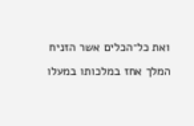ואת כל־הכלים אשר הזניח המלך אחז במלכותו במעלו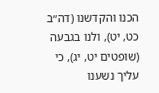הכנו והקדשנו (דה״ב כט, יט), ולנו בגבעה (שופטים יט, יג), כי עליך נשענו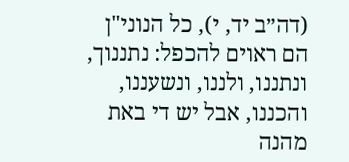(דה״ב יד, י), כל הנוני"ן הם ראוים להכפל: נתננוך, ונתננו, ולננו, ונשעננו, והכננו, אבל יש די באת מהנה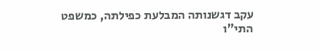עקב דגשנותה המבלעת כפילתה, כמשפט התי"ו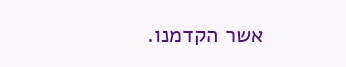אשר הקדמנו.